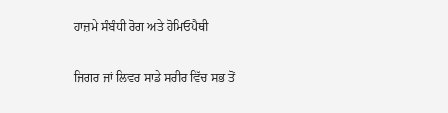ਹਾਜ਼ਮੇ ਸੰਬੰਧੀ ਰੋਗ ਅਤੇ ਹੋਮਿਓਪੈਥੀ

ਜਿਗਰ ਜਾਂ ਲਿਵਰ ਸਾਡੇ ਸਰੀਰ ਵਿੱਚ ਸਭ ਤੋਂ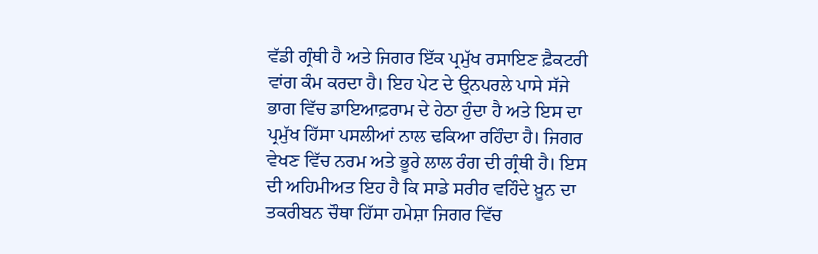ਵੱਡੀ ਗ੍ਰੰਥੀ ਹੈ ਅਤੇ ਜਿਗਰ ਇੱਕ ਪ੍ਰਮੁੱਖ ਰਸਾਇਣ ਫ਼ੈਕਟਰੀ ਵਾਂਗ ਕੰਮ ਕਰਦਾ ਹੈ। ਇਹ ਪੇਟ ਦੇ ਉ੍ਨਪਰਲੇ ਪਾਸੇ ਸੱਜੇ ਭਾਗ ਵਿੱਚ ਡਾਇਆਫ਼ਰਾਮ ਦੇ ਹੇਠਾ ਹੁੰਦਾ ਹੈ ਅਤੇ ਇਸ ਦਾ ਪ੍ਰਮੁੱਖ ਹਿੱਸਾ ਪਸਲੀਆਂ ਨਾਲ ਢਕਿਆ ਰਹਿੰਦਾ ਹੈ। ਜਿਗਰ ਵੇਖਣ ਵਿੱਚ ਨਰਮ ਅਤੇ ਭੂਰੇ ਲਾਲ ਰੰਗ ਦੀ ਗ੍ਰੰਥੀ ਹੈ। ਇਸ ਦੀ ਅਹਿਮੀਅਤ ਇਹ ਹੈ ਕਿ ਸਾਡੇ ਸਰੀਰ ਵਹਿੰਦੇ ਖ਼ੂਨ ਦਾ ਤਕਰੀਬਨ ਚੌਥਾ ਹਿੱਸਾ ਹਮੇਸ਼ਾ ਜਿਗਰ ਵਿੱਚ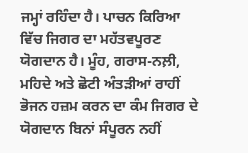ਜਮ੍ਹਾਂ ਰਹਿੰਦਾ ਹੈ। ਪਾਚਨ ਕਿਰਿਆ ਵਿੱਚ ਜਿਗਰ ਦਾ ਮਹੱਤਵਪੂਰਣ ਯੋਗਦਾਨ ਹੈ। ਮੂੰਹ, ਗਰਾਸ-ਨਲ਼ੀ, ਮਹਿਦੇ ਅਤੇ ਛੋਟੀ ਅੰਤੜੀਆਂ ਰਾਹੀਂ ਭੋਜਨ ਹਜ਼ਮ ਕਰਨ ਦਾ ਕੰਮ ਜਿਗਰ ਦੇ ਯੋਗਦਾਨ ਬਿਨਾਂ ਸੰਪੂਰਨ ਨਹੀਂ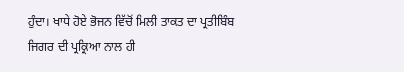ਹੁੰਦਾ। ਖਾਧੇ ਹੋਏ ਭੋਜਨ ਵਿੱਚੋਂ ਮਿਲੀ ਤਾਕਤ ਦਾ ਪ੍ਰਤੀਬਿੰਬ ਜਿਗਰ ਦੀ ਪ੍ਰਕ੍ਰਿਆ ਨਾਲ ਹੀ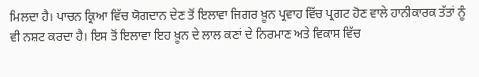ਮਿਲਦਾ ਹੈ। ਪਾਚਨ ਕ੍ਰਿਆ ਵਿੱਚ ਯੋਗਦਾਨ ਦੇਣ ਤੋਂ ਇਲਾਵਾ ਜਿਗਰ ਖ਼ੂਨ ਪ੍ਰਵਾਹ ਵਿੱਚ ਪ੍ਰਗਟ ਹੋਣ ਵਾਲੇ ਹਾਨੀਕਾਰਕ ਤੱਤਾਂ ਨੂੰ ਵੀ ਨਸ਼ਟ ਕਰਦਾ ਹੈ। ਇਸ ਤੋਂ ਇਲਾਵਾ ਇਹ ਖ਼ੂਨ ਦੇ ਲਾਲ ਕਣਾਂ ਦੇ ਨਿਰਮਾਣ ਅਤੇ ਵਿਕਾਸ ਵਿੱਚ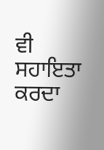ਵੀ ਸਹਾਇਤਾ ਕਰਦਾ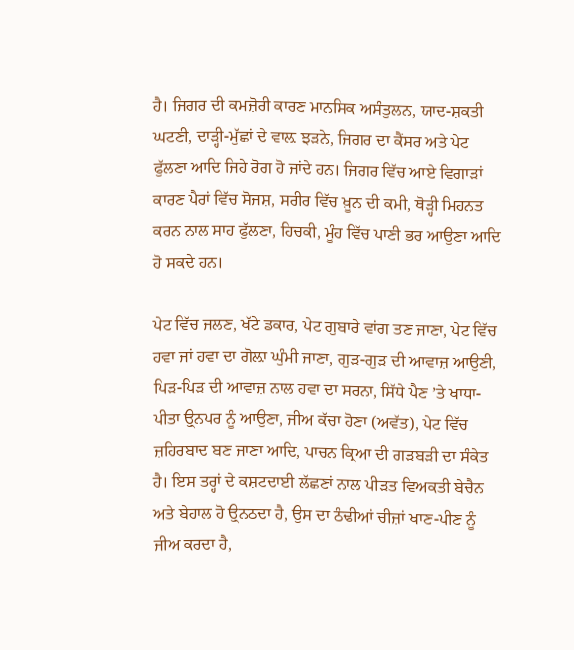ਹੈ। ਜਿਗਰ ਦੀ ਕਮਜ਼ੋਰੀ ਕਾਰਣ ਮਾਨਸਿਕ ਅਸੰਤੁਲਨ, ਯਾਦ-ਸ਼ਕਤੀ ਘਟਣੀ, ਦਾੜ੍ਹੀ-ਮੁੱਛਾਂ ਦੇ ਵਾਲ਼ ਝੜਨੇ, ਜਿਗਰ ਦਾ ਕੈਂਸਰ ਅਤੇ ਪੇਟ ਫੁੱਲਣਾ ਆਦਿ ਜਿਹੇ ਰੋਗ ਹੋ ਜਾਂਦੇ ਹਨ। ਜਿਗਰ ਵਿੱਚ ਆਏ ਵਿਗਾੜਾਂ ਕਾਰਣ ਪੈਰਾਂ ਵਿੱਚ ਸੋਜਸ਼, ਸਰੀਰ ਵਿੱਚ ਖ਼ੂਨ ਦੀ ਕਮੀ, ਥੋੜ੍ਹੀ ਮਿਹਨਤ ਕਰਨ ਨਾਲ ਸਾਹ ਫੁੱਲਣਾ, ਹਿਚਕੀ, ਮੂੰਹ ਵਿੱਚ ਪਾਣੀ ਭਰ ਆਉਣਾ ਆਦਿ ਹੋ ਸਕਦੇ ਹਨ।

ਪੇਟ ਵਿੱਚ ਜਲਣ, ਖੱਟੇ ਡਕਾਰ, ਪੇਟ ਗੁਬਾਰੇ ਵਾਂਗ ਤਣ ਜਾਣਾ, ਪੇਟ ਵਿੱਚ ਹਵਾ ਜਾਂ ਹਵਾ ਦਾ ਗੋਲ਼ਾ ਘੁੰਮੀ ਜਾਣਾ, ਗੁੜ-ਗੁੜ ਦੀ ਆਵਾਜ਼ ਆਉਣੀ, ਪਿੜ-ਪਿੜ ਦੀ ਆਵਾਜ਼ ਨਾਲ ਹਵਾ ਦਾ ਸਰਨਾ, ਸਿੱਧੇ ਪੈਣ ’ਤੇ ਖਾਧਾ-ਪੀਤਾ ਉ੍ਨਪਰ ਨੂੰ ਆਉਣਾ, ਜੀਅ ਕੱਚਾ ਹੋਣਾ (ਅਵੱਤ), ਪੇਟ ਵਿੱਚ ਜ਼ਹਿਰਬਾਦ ਬਣ ਜਾਣਾ ਆਦਿ, ਪਾਚਨ ਕ੍ਰਿਆ ਦੀ ਗੜਬੜੀ ਦਾ ਸੰਕੇਤ ਹੈ। ਇਸ ਤਰ੍ਹਾਂ ਦੇ ਕਸ਼ਟਦਾਈ ਲੱਛਣਾਂ ਨਾਲ ਪੀੜਤ ਵਿਅਕਤੀ ਬੇਚੈਨ ਅਤੇ ਬੇਹਾਲ ਹੋ ਉ੍ਨਠਦਾ ਹੈ, ਉਸ ਦਾ ਠੰਢੀਆਂ ਚੀਜ਼ਾਂ ਖਾਣ-ਪੀਣ ਨੂੰ ਜੀਅ ਕਰਦਾ ਹੈ,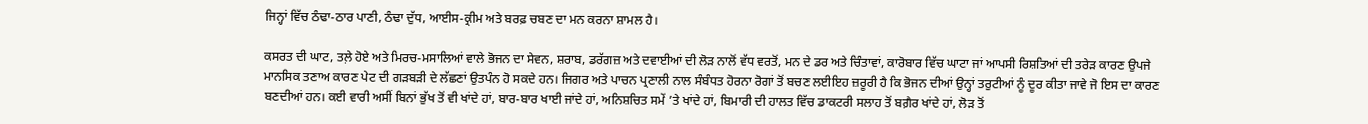ਜਿਨ੍ਹਾਂ ਵਿੱਚ ਠੰਢਾ-ਠਾਰ ਪਾਣੀ, ਠੰਢਾ ਦੁੱਧ, ਆਈਸ-ਕ੍ਰੀਮ ਅਤੇ ਬਰਫ਼ ਚਬਣ ਦਾ ਮਨ ਕਰਨਾ ਸ਼ਾਮਲ ਹੈ।

ਕਸਰਤ ਦੀ ਘਾਟ, ਤਲ਼ੇ ਹੋਏ ਅਤੇ ਮਿਰਚ-ਮਸਾਲਿਆਂ ਵਾਲੇ ਭੋਜਨ ਦਾ ਸੇਵਨ, ਸ਼ਰਾਬ, ਡਰੱਗਜ਼ ਅਤੇ ਦਵਾਈਆਂ ਦੀ ਲੋੜ ਨਾਲੋਂ ਵੱਧ ਵਰਤੋਂ, ਮਨ ਦੇ ਡਰ ਅਤੇ ਚਿੰਤਾਵਾਂ, ਕਾਰੋਬਾਰ ਵਿੱਚ ਘਾਟਾ ਜਾਂ ਆਪਸੀ ਰਿਸ਼ਤਿਆਂ ਦੀ ਤਰੇੜ ਕਾਰਣ ਉਪਜੇ ਮਾਨਸਿਕ ਤਣਾਅ ਕਾਰਣ ਪੇਟ ਦੀ ਗੜਬੜੀ ਦੇ ਲੱਛਣਾਂ ਉਤਪੰਨ ਹੋ ਸਕਦੇ ਹਨ। ਜਿਗਰ ਅਤੇ ਪਾਚਨ ਪ੍ਰਣਾਲੀ ਨਾਲ ਸੰਬੰਧਤ ਹੋਰਨਾ ਰੋਗਾਂ ਤੋਂ ਬਚਣ ਲਈਇਹ ਜ਼ਰੂਰੀ ਹੈ ਕਿ ਭੋਜਨ ਦੀਆਂ ਉਨ੍ਹਾਂ ਤਰੁਟੀਆਂ ਨੂੰ ਦੂਰ ਕੀਤਾ ਜਾਵੇ ਜੋ ਇਸ ਦਾ ਕਾਰਣ ਬਣਦੀਆਂ ਹਨ। ਕਈ ਵਾਰੀ ਅਸੀਂ ਬਿਨਾਂ ਭੁੱਖ ਤੋਂ ਵੀ ਖਾਂਦੇ ਹਾਂ, ਬਾਰ-ਬਾਰ ਖਾਈ ਜਾਂਦੇ ਹਾਂ, ਅਨਿਸ਼ਚਿਤ ਸਮੇਂ ’ਤੇ ਖਾਂਦੇ ਹਾਂ, ਬਿਮਾਰੀ ਦੀ ਹਾਲਤ ਵਿੱਚ ਡਾਕਟਰੀ ਸਲਾਹ ਤੋਂ ਬਗ਼ੈਰ ਖਾਂਦੇ ਹਾਂ, ਲੋੜ ਤੋਂ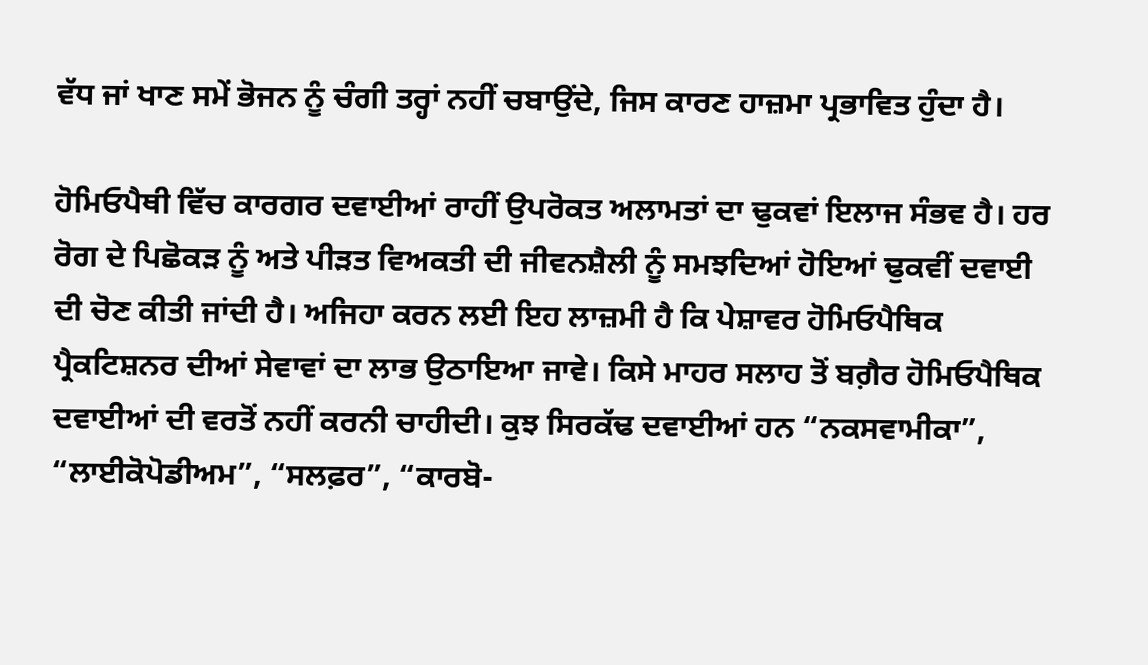ਵੱਧ ਜਾਂ ਖਾਣ ਸਮੇਂ ਭੋਜਨ ਨੂੰ ਚੰਗੀ ਤਰ੍ਹਾਂ ਨਹੀਂ ਚਬਾਉਂਦੇ, ਜਿਸ ਕਾਰਣ ਹਾਜ਼ਮਾ ਪ੍ਰਭਾਵਿਤ ਹੁੰਦਾ ਹੈ।

ਹੋਮਿਓਪੈਥੀ ਵਿੱਚ ਕਾਰਗਰ ਦਵਾਈਆਂ ਰਾਹੀਂ ਉਪਰੋਕਤ ਅਲਾਮਤਾਂ ਦਾ ਢੁਕਵਾਂ ਇਲਾਜ ਸੰਭਵ ਹੈ। ਹਰ ਰੋਗ ਦੇ ਪਿਛੋਕੜ ਨੂੰ ਅਤੇ ਪੀੜਤ ਵਿਅਕਤੀ ਦੀ ਜੀਵਨਸ਼ੈਲੀ ਨੂੰ ਸਮਝਦਿਆਂ ਹੋਇਆਂ ਢੁਕਵੀਂ ਦਵਾਈ ਦੀ ਚੋਣ ਕੀਤੀ ਜਾਂਦੀ ਹੈ। ਅਜਿਹਾ ਕਰਨ ਲਈ ਇਹ ਲਾਜ਼ਮੀ ਹੈ ਕਿ ਪੇਸ਼ਾਵਰ ਹੋਮਿਓਪੈਥਿਕ ਪ੍ਰੈਕਟਿਸ਼ਨਰ ਦੀਆਂ ਸੇਵਾਵਾਂ ਦਾ ਲਾਭ ਉਠਾਇਆ ਜਾਵੇ। ਕਿਸੇ ਮਾਹਰ ਸਲਾਹ ਤੋਂ ਬਗ਼ੈਰ ਹੋਮਿਓਪੈਥਿਕ ਦਵਾਈਆਂ ਦੀ ਵਰਤੋਂ ਨਹੀਂ ਕਰਨੀ ਚਾਹੀਦੀ। ਕੁਝ ਸਿਰਕੱਢ ਦਵਾਈਆਂ ਹਨ “ਨਕਸਵਾਮੀਕਾ”, “ਲਾਈਕੋਪੋਡੀਅਮ”, “ਸਲਫ਼ਰ”, “ਕਾਰਬੋ-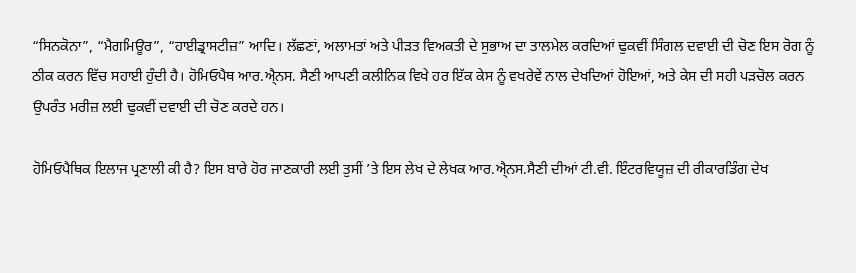“ਸਿਨਕੋਨਾ”, “ਮੈਗਮਿਊਰ”, “ਹਾਈਡ੍ਰਾਸਟੀਜ਼” ਆਦਿ। ਲੱਛਣਾਂ, ਅਲਾਮਤਾਂ ਅਤੇ ਪੀੜਤ ਵਿਅਕਤੀ ਦੇ ਸੁਭਾਅ ਦਾ ਤਾਲਮੇਲ ਕਰਦਿਆਂ ਢੁਕਵੀਂ ਸਿੰਗਲ ਦਵਾਈ ਦੀ ਚੋਣ ਇਸ ਰੋਗ ਨੂੰ ਠੀਕ ਕਰਨ ਵਿੱਚ ਸਹਾਈ ਹੁੰਦੀ ਹੈ। ਹੋਮਿਓਪੈਥ ਆਰ.ਐ੍ਨਸ. ਸੈਣੀ ਆਪਣੀ ਕਲੀਨਿਕ ਵਿਖੇ ਹਰ ਇੱਕ ਕੇਸ ਨੂੰ ਵਖਰੇਵੇਂ ਨਾਲ ਦੇਖਦਿਆਂ ਹੋਇਆਂ, ਅਤੇ ਕੇਸ ਦੀ ਸਹੀ ਪੜਚੋਲ ਕਰਨ ਉਪਰੰਤ ਮਰੀਜ਼ ਲਈ ਢੁਕਵੀਂ ਦਵਾਈ ਦੀ ਚੋਣ ਕਰਦੇ ਹਨ।

ਹੋਮਿਓਪੈਥਿਕ ਇਲਾਜ ਪ੍ਰਣਾਲੀ ਕੀ ਹੈ? ਇਸ ਬਾਰੇ ਹੋਰ ਜਾਣਕਾਰੀ ਲਈ ਤੁਸੀਂ ’ਤੇ ਇਸ ਲੇਖ ਦੇ ਲੇਖਕ ਆਰ.ਐ੍ਨਸ.ਸੈਣੀ ਦੀਆਂ ਟੀ.ਵੀ. ਇੰਟਰਵਿਯੂਜ਼ ਦੀ ਰੀਕਾਰਡਿੰਗ ਦੇਖ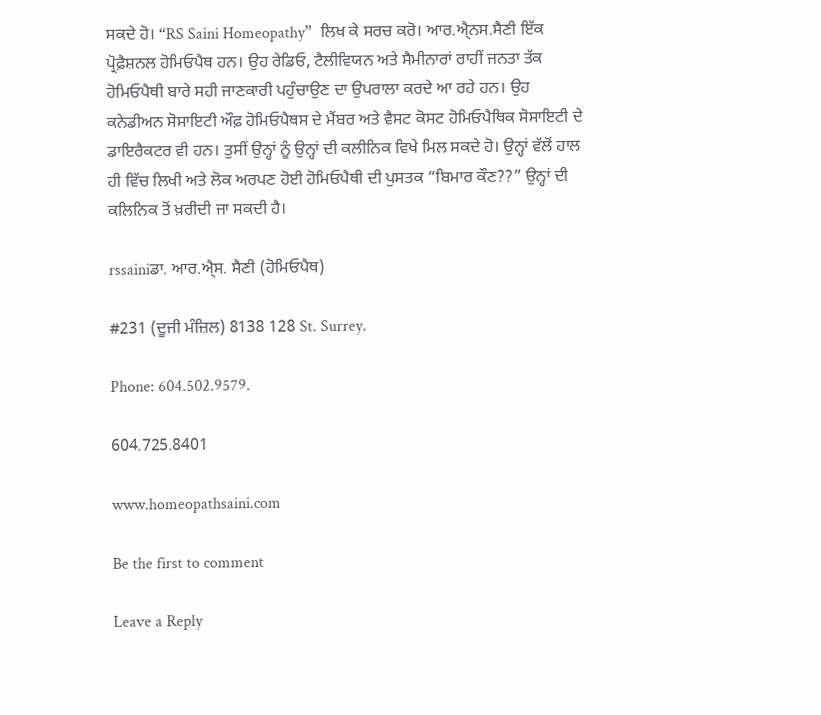ਸਕਦੇ ਹੋ। “RS Saini Homeopathy”  ਲਿਖ ਕੇ ਸਰਚ ਕਰੋ। ਆਰ.ਐ੍ਨਸ.ਸੈਣੀ ਇੱਕ ਪ੍ਰੋਫ਼ੈਸ਼ਨਲ ਹੋਮਿਓਪੈਥ ਹਨ। ਉਹ ਰੇਡਿਓ, ਟੈਲੀਵਿਯਨ ਅਤੇ ਸੈਮੀਨਾਰਾਂ ਰਾਹੀਂ ਜਨਤਾ ਤੱਕ ਹੋਮਿਓਪੈਥੀ ਬਾਰੇ ਸਹੀ ਜਾਣਕਾਰੀ ਪਹੁੰਚਾਉਣ ਦਾ ਉਪਰਾਲਾ ਕਰਦੇ ਆ ਰਹੇ ਹਨ। ਉਹ ਕਨੇਡੀਅਨ ਸੋਸਾਇਟੀ ਔਫ਼ ਹੋਮਿਓਪੈਥਸ ਦੇ ਮੈਂਬਰ ਅਤੇ ਵੈਸਟ ਕੋਸਟ ਹੋਮਿਓਪੈਥਿਕ ਸੋਸਾਇਟੀ ਦੇ ਡਾਇਰੈਕਟਰ ਵੀ ਹਨ। ਤੁਸੀਂ ਉਨ੍ਹਾਂ ਨੂੰ ਉਨ੍ਹਾਂ ਦੀ ਕਲੀਨਿਕ ਵਿਖੇ ਮਿਲ ਸਕਦੇ ਹੋ। ਉਨ੍ਹਾਂ ਵੱਲੋਂ ਹਾਲ ਹੀ ਵਿੱਚ ਲਿਖੀ ਅਤੇ ਲੋਕ ਅਰਪਣ ਹੋਈ ਹੋਮਿਓਪੈਥੀ ਦੀ ਪੁਸਤਕ “ਬਿਮਾਰ ਕੌਣ??” ਉਨ੍ਹਾਂ ਦੀ ਕਲਿਨਿਕ ਤੋਂ ਖ਼ਰੀਦੀ ਜਾ ਸਕਦੀ ਹੈ।

rssainiਡਾ. ਆਰ.ਐ੍ਸ. ਸੈਣੀ (ਹੋਮਿਓਪੈਥ)

#231 (ਦੂਜੀ ਮੰਜ਼ਿਲ) 8138 128 St. Surrey.

Phone: 604.502.9579.

604.725.8401

www.homeopathsaini.com

Be the first to comment

Leave a Reply